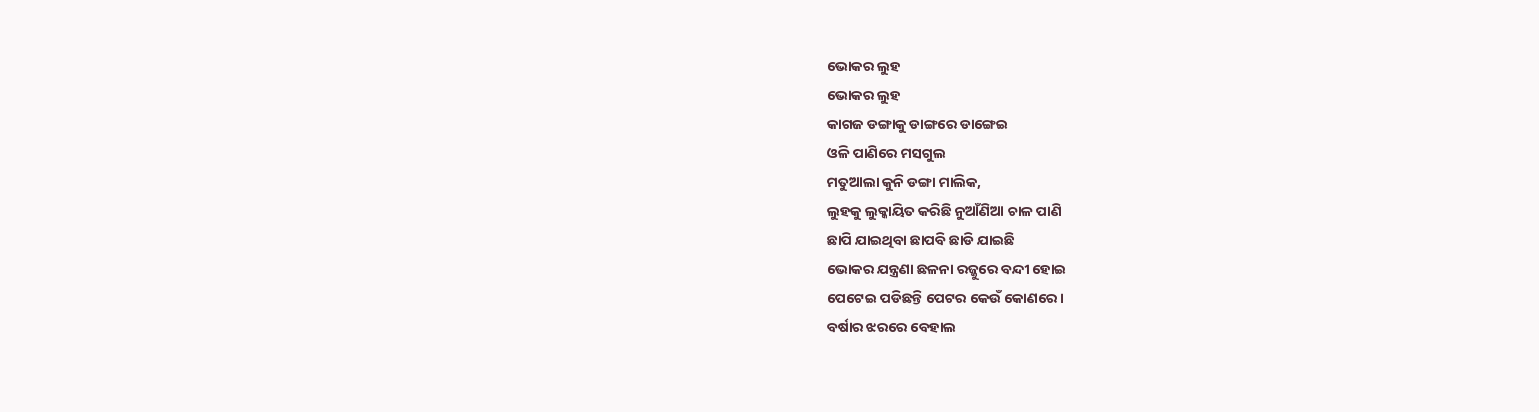ଭୋକର ଲୁହ
ଭୋକର ଲୁହ
କାଗଜ ଡଙ୍ଗାକୁ ଡାଙ୍ଗରେ ଡାଙ୍ଗେଇ
ଓଳି ପାଣିରେ ମସଗୁଲ
ମତୁଆଲା କୁନି ଡଙ୍ଗା ମାଲିକ,
ଲୁହକୁ ଲୁକ୍କାୟିତ କରିଛି ନୁଆଁଣିଆ ଚାଳ ପାଣି
ଛାପି ଯାଇଥିବା ଛାପବି ଛାଡି ଯାଇଛି
ଭୋକର ଯନ୍ତ୍ରଣା ଛଳନା ରଜ୍ଜୁରେ ବନ୍ଦୀ ହୋଇ
ପେଟେଇ ପଡିଛନ୍ତି ପେଟର କେଉଁ କୋଣରେ ।
ବର୍ଷାର ଝରରେ ବେହାଲ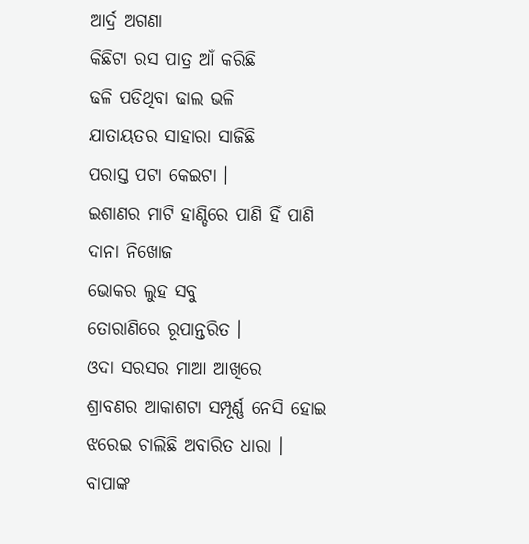ଆର୍ଦ୍ର ଅଗଣା
କିଛିଟା ରସ ପାତ୍ର ଆଁ କରିଛି
ଢଳି ପଡିଥିବା ଢାଲ ଭଳି
ଯାତାୟତର ସାହାରା ସାଜିଛି
ପରାସ୍ତ ପଟା କେଇଟା ।
ଇଶାଣର ମାଟି ହାଣ୍ଡିରେ ପାଣି ହିଁ ପାଣି
ଦାନା ନିଖୋଜ
ଭୋକର ଲୁହ ସବୁ
ତୋରାଣିରେ ରୂପାନ୍ତରିତ ।
ଓଦା ସରସର ମାଆ ଆଖିରେ
ଶ୍ରାବଣର ଆକାଶଟା ସମ୍ପୂର୍ଣ୍ଣ ନେସି ହୋଇ
ଝରେଇ ଚାଲିଛି ଅବାରିତ ଧାରା ।
ବାପାଙ୍କ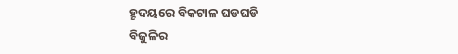ହୄଦୟରେ ବିକଟାଳ ଘଡଘଡି
ବିଜୁଳିର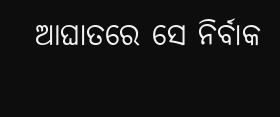ଆଘାତରେ ସେ ନିର୍ବାକ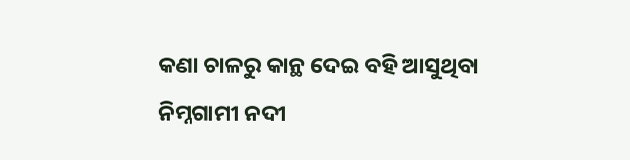କଣା ଚାଳରୁ କାନ୍ଥ ଦେଇ ବହି ଆସୁଥିବା
ନିମ୍ନଗାମୀ ନଦୀ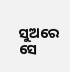ସୁଅରେ
ସେ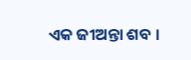ଏକ ଜୀଅନ୍ତା ଶବ ।